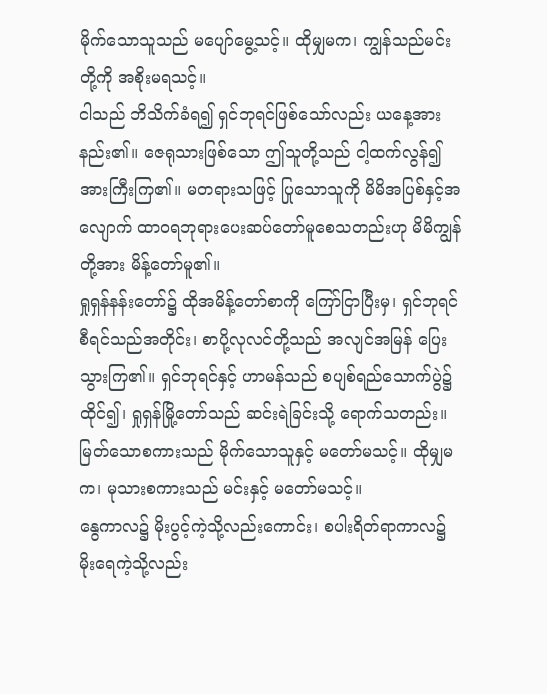မိုက်သောသူသည် မပျော်မွေ့သင့်။ ထိုမျှမက၊ ကျွန်သည်မင်းတို့ကို အစိုးမရသင့်။
ငါသည် ဘိသိက်ခံရ၍ ရှင်ဘုရင်ဖြစ်သော်လည်း ယနေ့အားနည်း၏။ ဇေရုသားဖြစ်သော ဤသူတို့သည် ငါ့ထက်လွန်၍ အားကြီးကြ၏။ မတရားသဖြင့် ပြုသောသူကို မိမိအပြစ်နှင့်အလျောက် ထာဝရဘုရားပေးဆပ်တော်မူစေသတည်းဟု မိမိကျွန်တို့အား မိန့်တော်မူ၏။
ရှုရှန်နန်းတော်၌ ထိုအမိန့်တော်စာကို ကြော်ငြာပြီးမှ၊ ရှင်ဘုရင် စီရင်သည်အတိုင်း၊ စာပို့လုလင်တို့သည် အလျင်အမြန် ပြေးသွားကြ၏။ ရှင်ဘုရင်နှင့် ဟာမန်သည် စပျစ်ရည်သောက်ပွဲ၌ ထိုင်၍၊ ရှုရှန်မြို့တော်သည် ဆင်းရဲခြင်းသို့ ရောက်သတည်း။
မြတ်သောစကားသည် မိုက်သောသူနှင့် မတော်မသင့်။ ထိုမျှမက၊ မုသားစကားသည် မင်းနှင့် မတော်မသင့်။
နွေကာလ၌ မိုးပွင့်ကဲ့သို့လည်းကောင်း၊ စပါးရိတ်ရာကာလ၌ မိုးရေကဲ့သို့လည်း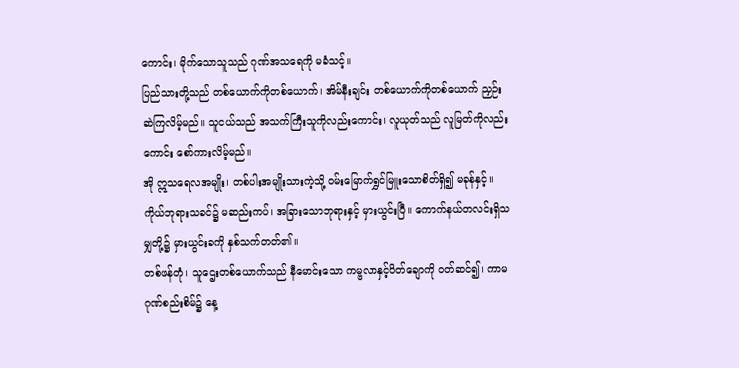ကောင်း၊ မိုက်သောသူသည် ဂုဏ်အသရေကို မခံသင့်။
ပြည်သားတို့သည် တစ်ယောက်ကိုတစ်ယောက်၊ အိမ်နီးချင်း တစ်ယောက်ကိုတစ်ယောက် ညှဉ်းဆဲကြလိမ့်မည်။ သူငယ်သည် အသက်ကြီးသူကိုလည်းကောင်း၊ လူယုတ်သည် လူမြတ်ကိုလည်းကောင်း စော်ကားလိမ့်မည်။
အို ဣသရေလအမျိုး၊ တစ်ပါးအမျိုးသားကဲ့သို့ ဝမ်းမြောက်ရွှင်မြူးသောစိတ်ရှိ၍ မခုန်နှင့်။ ကိုယ်ဘုရားသခင်၌ မဆည်းကပ်၊ အခြားသောဘုရားနှင့် မှားယွင်းပြီ။ ကောက်နယ်တလင်းရှိသမျှတို့၌ မှားယွင်းခကို နှစ်သက်တတ်၏။
တစ်ဖန်တုံ၊ သူဌေးတစ်ယောက်သည် နီမောင်းသော ကမ္ဗလာနှင့်ပိတ်ချောကို ဝတ်ဆင်၍၊ ကာမဂုဏ်စည်းစိမ်၌ နေ့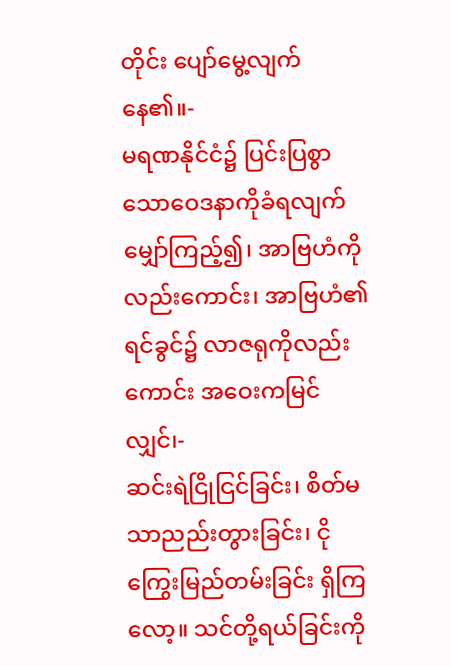တိုင်း ပျော်မွေ့လျက်နေ၏။-
မရဏနိုင်ငံ၌ ပြင်းပြစွာသောဝေဒနာကိုခံရလျက် မျှော်ကြည့်၍၊ အာဗြဟံကိုလည်းကောင်း၊ အာဗြဟံ၏ ရင်ခွင်၌ လာဇရုကိုလည်းကောင်း အဝေးကမြင်လျှင်၊-
ဆင်းရဲငြိုငြင်ခြင်း၊ စိတ်မသာညည်းတွားခြင်း၊ ငိုကြွေးမြည်တမ်းခြင်း ရှိကြလော့။ သင်တို့ရယ်ခြင်းကို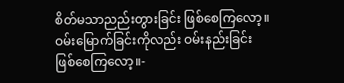စိတ်မသာညည်းတွားခြင်း ဖြစ်စေကြလော့။ ဝမ်းမြောက်ခြင်းကိုလည်း ဝမ်းနည်းခြင်းဖြစ်စေကြလော့။-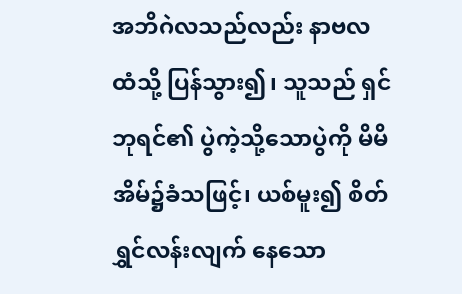အဘိဂဲလသည်လည်း နာဗလထံသို့ ပြန်သွား၍၊ သူသည် ရှင်ဘုရင်၏ ပွဲကဲ့သို့သောပွဲကို မိမိအိမ်၌ခံသဖြင့်၊ ယစ်မူး၍ စိတ်ရွှင်လန်းလျက် နေသော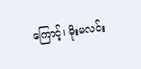ကြောင့်၊ မိုးမလင်း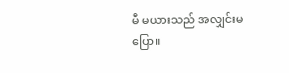မီ မယားသည် အလျှင်းမပြော။